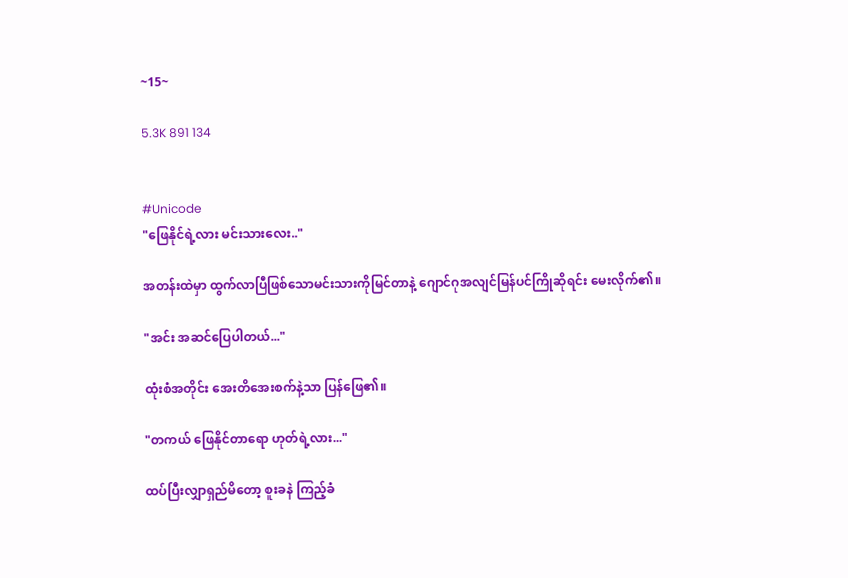~15~

5.3K 891 134


#Unicode
"ဖြေနိုင်ရဲ့လား မင်းသားလေး.."

အတန်းထဲမှာ ထွက်လာပြီဖြစ်သောမင်းသားကိုမြင်တာနဲ့ ဂျောင်ဂုအလျင်မြန်ပင်ကြိုဆိုရင်း မေးလိုက်၏။

"အင်း အဆင်ပြေပါတယ်..."

ထုံးစံအတိုင်း အေးတိအေးစက်နဲ့သာ ပြန်ဖြေ၏။

"တကယ် ဖြေနိုင်တာရော ဟုတ်ရဲ့လား..."

ထပ်ပြီးလျှာရှည်မိတော့ စူးခနဲ ကြည့်ခံ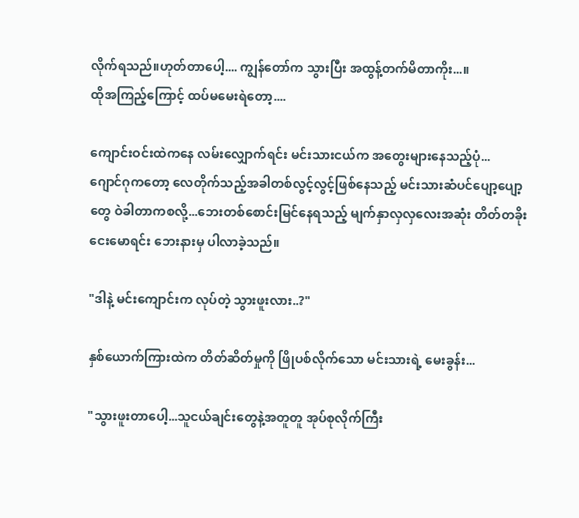လိုက်ရသည်။ဟုတ်တာပေါ့.... ကျွန်တော်က သွားပြီး အထွန့်တက်မိတာကိုး...။
ထိုအကြည့်ကြောင့် ထပ်မမေးရဲတော့....

ကျောင်းဝင်းထဲကနေ လမ်းလျှောက်ရင်း မင်းသားငယ်က အတွေးများနေသည့်ပုံ...
ဂျောင်ဂုကတော့ လေတိုက်သည့်အခါတစ်လွင့်လွင့်ဖြစ်နေသည့် မင်းသားဆံပင်ပျော့ပျော့တွေ ဝဲခါတာကစလို့...ဘေးတစ်စောင်းမြင်နေရသည့် မျက်နှာလှလှလေးအဆုံး တိတ်တခိုးငေးမောရင်း ဘေးနားမှ ပါလာခဲ့သည်။

"ဒါနဲ့ မင်းကျောင်းက လုပ်တဲ့ သွားဖူးလား..?"

နှစ်ယောက်ကြားထဲက တိတ်ဆိတ်မှုကို ဖြိုပစ်လိုက်သော မင်းသားရဲ့ မေးခွန်း...

"သွားဖူးတာပေါ့...သူငယ်ချင်းတွေနဲ့အတူတူ အုပ်စုလိုက်ကြီး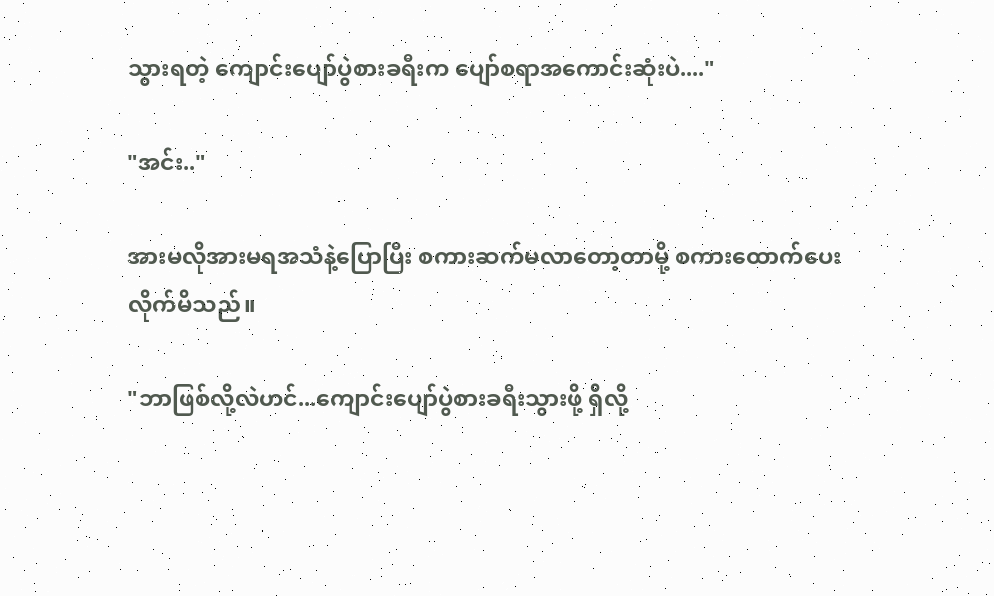သွားရတဲ့ ကျောင်းပျော်ပွဲစားခရီးက ပျော်စရာအကောင်းဆုံးပဲ...."

"အင်း.."

အားမလိုအားမရအသံနဲ့ပြောပြီး စကားဆက်မလာတော့တာမို့ စကားထောက်ပေးလိုက်မိသည်။

"ဘာဖြစ်လို့လဲဟင်...ကျောင်းပျော်ပွဲစားခရီးသွားဖို့ ရှိလို့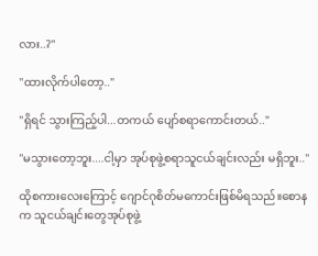လား..?"

"ထားလိုက်ပါတော့.."

"ရှိရင် သွားကြည့်ပါ...တကယ် ပျော်စရာကောင်းတယ်.."

"မသွားတော့ဘူး....ငါ့မှာ အုပ်စုဖွဲ့စရာသူငယ်ချင်းလည်း မရှိဘူး.."

ထိုစကားလေးကြောင့် ဂျောင်ဂုစိတ်မကောင်းဖြစ်မိရသည်။စောနက သူငယ်ချင်းတွေအုပ်စုဖွဲ့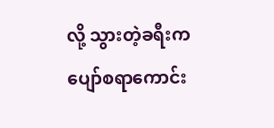လို့ သွားတဲ့ခရီးက ပျော်စရာကောင်း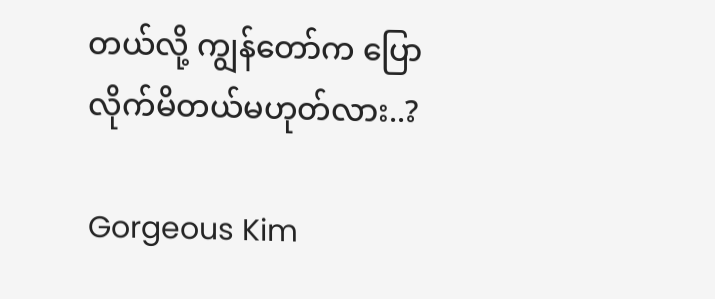တယ်လို့ ကျွန်တော်က ပြောလိုက်မိတယ်မဟုတ်လား..?

Gorgeous Kim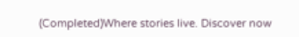(Completed)Where stories live. Discover now